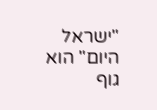"ישראל היום" הוא גוף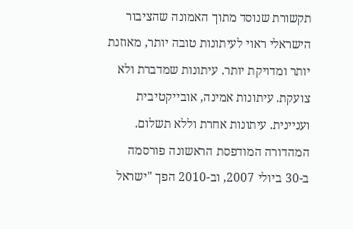תקשורת שנוסד מתוך האמונה שהציבור הישראלי ראוי לעיתונות טובה יותר, מאוזנת יותר ומדויקת יותר. עיתונות שמדברת ולא צועקת. עיתונות אמינה, אובייקטיבית ועניינית. עיתונות אחרת וללא תשלום. המהדורה המודפסת הראשונה פורסמה ב-30 ביולי 2007, וב-2010 הפך "ישראל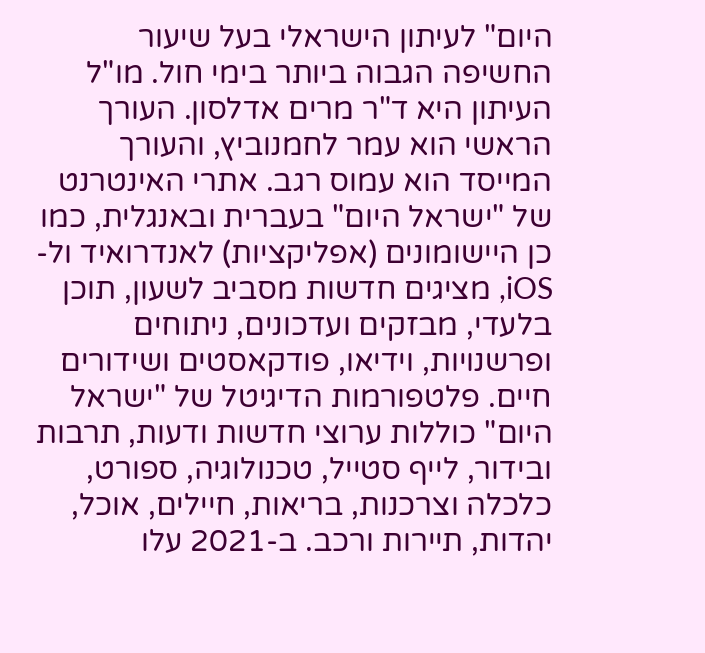היום" לעיתון הישראלי בעל שיעור החשיפה הגבוה ביותר בימי חול. מו"ל העיתון היא ד"ר מרים אדלסון. העורך הראשי הוא עמר לחמנוביץ, והעורך המייסד הוא עמוס רגב. אתרי האינטרנט של "ישראל היום" בעברית ובאנגלית, כמו כן היישומונים (אפליקציות) לאנדרואיד ול-iOS, מציגים חדשות מסביב לשעון, תוכן בלעדי, מבזקים ועדכונים, ניתוחים ופרשנויות, וידיאו, פודקאסטים ושידורים חיים. פלטפורמות הדיגיטל של "ישראל היום" כוללות ערוצי חדשות ודעות, תרבות ובידור, לייף סטייל, טכנולוגיה, ספורט, כלכלה וצרכנות, בריאות, חיילים, אוכל, יהדות, תיירות ורכב. ב-2021 עלו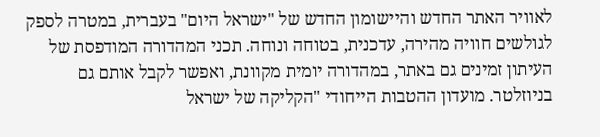לאוויר האתר החדש והיישומון החדש של "ישראל היום" בעברית, במטרה לספק לגולשים חוויה מהירה, עדכנית, בטוחה ונוחה. תכני המהדורה המודפסת של העיתון זמינים גם באתר, במהדורה יומית מקוונת, ואפשר לקבל אותם גם בניוזלטר. מועדון ההטבות הייחודי "הקליקה של ישראל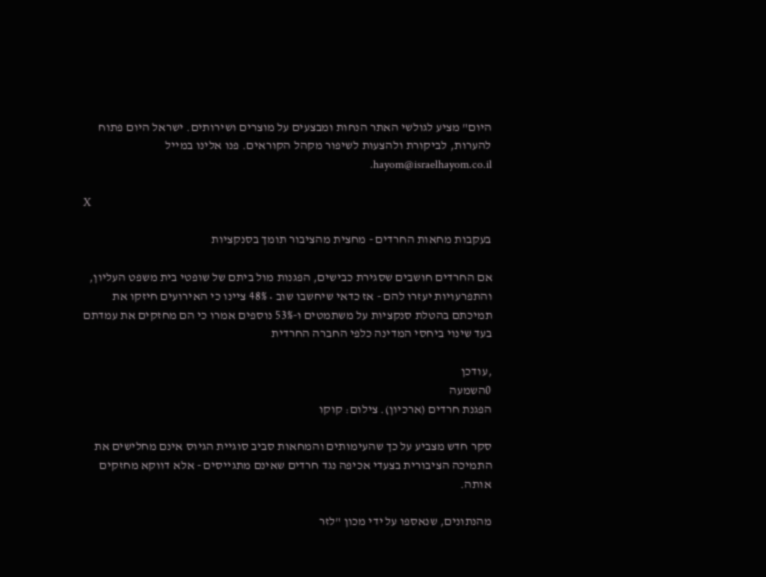היום" מציע לגולשי האתר הנחות ומבצעים על מוצרים ושירותים. ישראל היום פתוח להערות, לביקורת ולהצעות לשיפור מקהל הקוראים. פנו אלינו במייל hayom@israelhayom.co.il.

X

בעקבות מחאות החרדים - מחצית מהציבור תומך בסנקציות

אם החרדים חושבים שסגירת כבישים, הפגנות מול ביתם של שופטי בית משפט העליון, והתפרעויות יעזרו להם - אז כדאי שיחשבו שוב • 48% ציינו כי האירועים חיזקו את תמיכתם בהטלת סנקציות על משתמטים ו-53% נוספים אמרו כי הם מחזקים את עמדתם בעד שינוי ביחסי המדינה כלפי החברה החרדית

,עודכן
0השמעה
הפגנת חרדים (ארכיון). צילום: קוקו

סקר חדש מצביע על כך שהעימותים והמחאות סביב סוגיית הגיוס אינם מחלישים את התמיכה הציבורית בצעדי אכיפה נגד חרדים שאינם מתגייסים - אלא דווקא מחזקים אותה.

מהנתונים, שנאספו על ידי מכון "לזר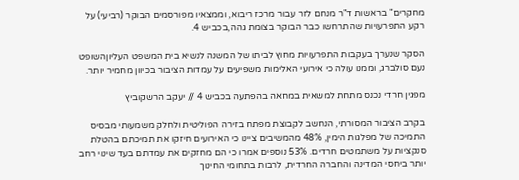מחקרים" בראשות ד"ר מנחם לזר עבור מרכז ריבוא, וממצאיו מפורסמים הבוקר (רביעי) על רקע התפרעויות שהתרחשו כבר הבוקר בצומת גהה,בכביש 4.

הסקר שנערך בעקבות התפרעויות מחוץ לביתו של המשנה לנשיא בית המשפט העליוןהשופט נעם סולברג, וממנו עולה כי אירועי האלימות משפיעים על עמדות הציבור בכיוון מחמיר יותר.

מפגין חרדי נכנס מתחת למשאית במחאה בהפתעה בכביש 4 // יעקב הרשקוביץ

בקרב הציבור המסורתי, הנחשב לקבוצת מפתח בזירה הפוליטית ולחלק משמעותי מבסיס התמיכה של מפלגות הימין, 48% מהמשיבים ציינו כי האירועים חיזקו את תמיכתם בהטלת סנקציות על משתמטים חרדים. 53% נוספים אמרו כי הם מחזקים את עמדתם בעד שינוי רחב יותר ביחסי המדינה והחברה החרדית, לרבות בתחומי החינוך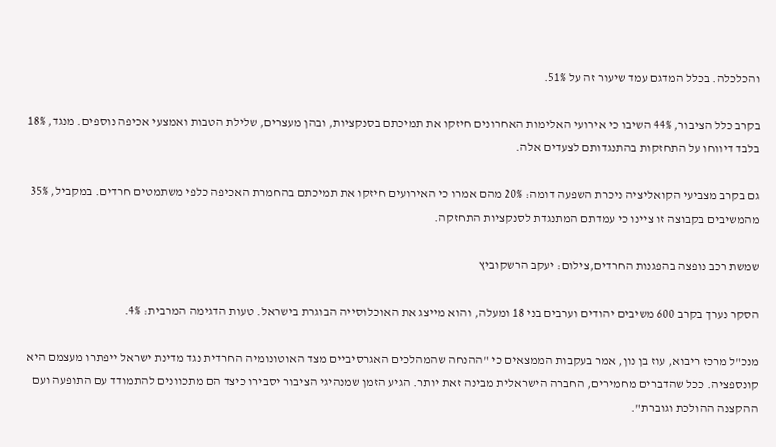והכלכלה. בכלל המדגם עמד שיעור זה על 51%.

בקרב כלל הציבור, 44% השיבו כי אירועי האלימות האחרונים חיזקו את תמיכתם בסנקציות, ובהן מעצרים, שלילת הטבות ואמצעי אכיפה נוספים. מנגד, 18% בלבד דיווחו על התחזקות בהתנגדותם לצעדים אלה.

גם בקרב מצביעי הקואליציה ניכרת השפעה דומה: 20% מהם אמרו כי האירועים חיזקו את תמיכתם בהחמרת האכיפה כלפי משתמטים חרדים. במקביל, 35% מהמשיבים בקבוצה זו ציינו כי עמדתם המתנגדת לסנקציות התחזקה.

שמשת רכב נופצה בהפגנות החרדים,צילום: יעקב הרשקוביץ

הסקר נערך בקרב 600 משיבים יהודים וערבים בני 18 ומעלה, והוא מייצג את האוכלוסייה הבוגרת בישראל. טעות הדגימה המרבית: 4%.

מנכ"ל מרכז ריבוא, עוז בן נון, אמר בעקבות הממצאים כי "ההנחה שהמהלכים האגרסיביים מצד האוטונומיה החרדית נגד מדינת ישראל ייפתרו מעצמם היא קונספציה. ככל שהדברים מחמירים, החברה הישראלית מבינה זאת יותר. הגיע הזמן שמנהיגי הציבור יסבירו כיצד הם מתכוונים להתמודד עם התופעה ועם ההקצנה ההולכת וגוברת".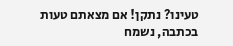טעינו? נתקן! אם מצאתם טעות בכתבה, נשמח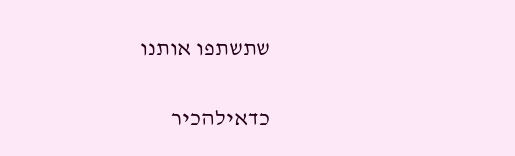שתשתפו אותנו

כדאילהכיר